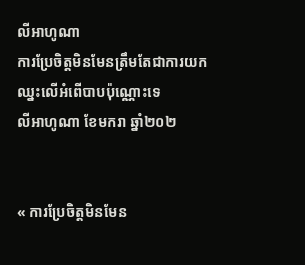លីអាហូណា
ការប្រែចិត្តមិនមែនត្រឹមតែជាការយកឈ្នះលើអំពើបាបប៉ុណ្ណោះទេ
លីអាហូណា ខែមករា ឆ្នាំ២០២


« ការប្រែចិត្តមិនមែន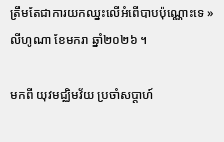ត្រឹមតែជាការយកឈ្នះលើអំពើបាបប៉ុណ្ណោះទេ » លីហូណា ខែមករា ឆ្នាំ២០២៦ ។

មកពី យុវមជ្ឈិមវ័យ ប្រចាំសប្តាហ៍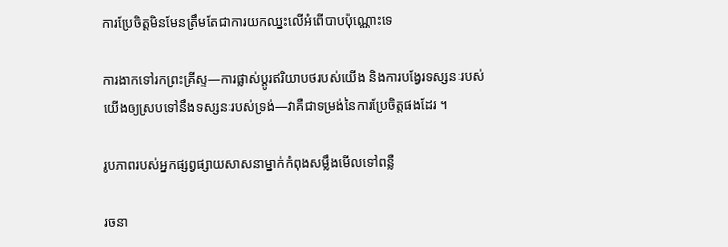ការប្រែចិត្តមិនមែនត្រឹមតែជាការយកឈ្នះលើអំពើបាបប៉ុណ្ណោះទេ

ការងាកទៅរកព្រះគ្រីស្ទ—ការផ្លាស់ប្តូរឥរិយាបថរបស់យើង និងការបង្វែរទស្សនៈរបស់យើងឲ្យស្របទៅនឹងទស្សនៈរបស់ទ្រង់—វាគឺជាទម្រង់នៃការប្រែចិត្តផងដែរ ។

រូបភាពរបស់អ្នកផ្សព្វផ្សាយសាសនាម្នាក់កំពុងសម្លឹងមើលទៅពន្លឺ

រចនា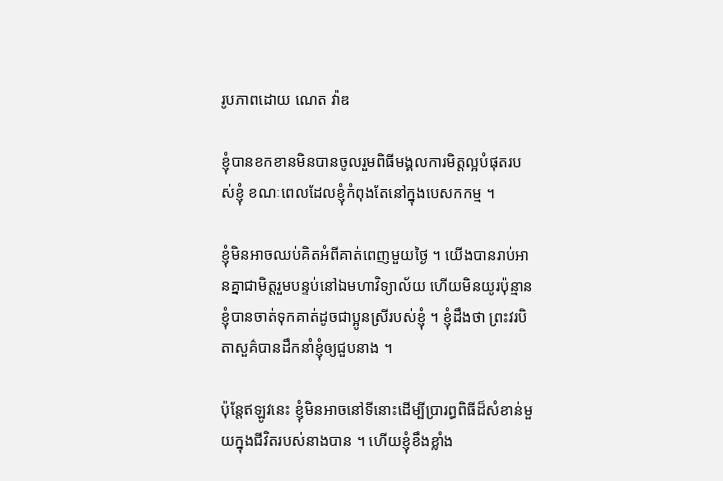រូបភាពដោយ ណេត វ៉ាឌ

ខ្ញុំបានខកខានមិនបានចូលរួមពិធីមង្គលការមិត្តល្អបំផុតរបស់ខ្ញុំ ខណៈពេលដែលខ្ញុំកំពុងតែនៅក្នុងបេសកកម្ម ។

ខ្ញុំមិនអាចឈប់គិតអំពីគាត់ពេញមួយថ្ងៃ ។ យើងបានរាប់អានគ្នាជាមិត្តរួមបន្ទប់នៅឯមហាវិទ្យាល័យ ហើយមិនយូរប៉ុន្មានខ្ញុំបានចាត់ទុកគាត់ដូចជាប្អូនស្រីរបស់ខ្ញុំ ។ ខ្ញុំដឹងថា ព្រះវរបិតាសួគ៌បានដឹកនាំខ្ញុំឲ្យជួបនាង ។

ប៉ុន្តែឥឡូវនេះ ខ្ញុំមិនអាចនៅទីនោះដើម្បីប្រារព្ធពិធីដ៏សំខាន់មួយក្នុងជីវិតរបស់នាងបាន ។ ហើយខ្ញុំខឹងខ្លាំង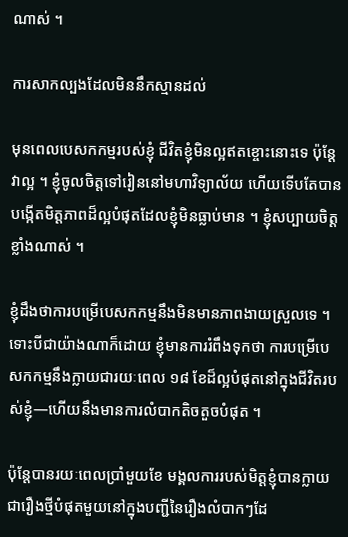ណាស់ ។

ការសាកល្បងដែលមិននឹកស្មានដល់

មុនពេលបេសកកម្មរបស់ខ្ញុំ ជីវិតខ្ញុំមិនល្អឥតខ្ចោះនោះទេ ប៉ុន្តែវាល្អ ។ ខ្ញុំចូលចិត្តទៅរៀននៅមហាវិទ្យាល័យ ហើយទើបតែបានបង្កើតមិត្តភាពដ៏ល្អបំផុតដែលខ្ញុំមិនធ្លាប់មាន ។ ខ្ញុំសប្បាយចិត្តខ្លាំងណាស់ ។

ខ្ញុំដឹងថាការបម្រើបេសកកម្មនឹងមិនមានភាពងាយស្រួលទេ ។ ទោះបីជាយ៉ាងណាក៏ដោយ ខ្ញុំមានការរំពឹងទុកថា ការបម្រើបេសកកម្មនឹងក្លាយជារយៈពេល ១៨ ខែដ៏ល្អបំផុតនៅក្នុងជីវិតរបស់ខ្ញុំ—ហើយនឹងមានការលំបាកតិចតួចបំផុត ។

ប៉ុន្តែបានរយៈពេលប្រាំមួយខែ មង្គលការរបស់មិត្តខ្ញុំបានក្លាយជារឿងថ្មីបំផុតមួយនៅក្នុងបញ្ជីនៃរឿងលំបាកៗដែ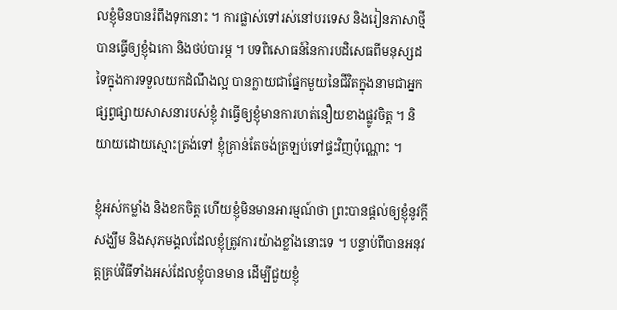លខ្ញុំមិនបានរំពឹងទុកនោះ ។ ការផ្លាស់ទៅរស់នៅបរទេស និងរៀនភាសាថ្មីបានធ្វើឲ្យខ្ញុំឯកោ និងថប់បារម្ភ ។ បទពិសោធន៍នៃការបដិសេធពីមនុស្សដទៃក្នុងការទទួលយកដំណឹងល្អ បានក្លាយជាផ្នែកមួយនៃជីវិតក្នុងនាមជាអ្នកផ្សព្វផ្សាយសាសនារបស់ខ្ញុំ វាធ្វើឲ្យខ្ញុំមានការហត់នឿយខាងផ្លូវចិត្ត ។ និយាយដោយស្មោះត្រង់ទៅ ខ្ញុំគ្រាន់តែចង់ត្រឡប់ទៅផ្ទះវិញប៉ុណ្ណោះ ។

ខ្ញុំអស់កម្លាំង និងខកចិត្ត ហើយខ្ញុំមិនមានអារម្មណ៍ថា ព្រះបានផ្តល់ឲ្យខ្ញុំនូវក្តីសង្ឃឹម និងសុភមង្គលដែលខ្ញុំត្រូវការយ៉ាងខ្លាំងនោះទេ ។ បន្ទាប់ពីបានអនុវត្តគ្រប់វិធីទាំងអស់ដែលខ្ញុំបានមាន ដើម្បីជួយខ្ញុំ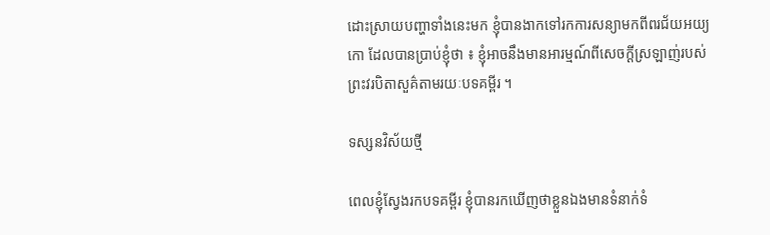ដោះស្រាយបញ្ហាទាំងនេះមក ខ្ញុំបានងាកទៅរកការសន្យាមកពីពរជ័យអយ្យកោ ដែលបានប្រាប់ខ្ញុំថា ៖ ខ្ញុំអាចនឹងមានអារម្មណ៍ពីសេចក្តីស្រឡាញ់របស់ព្រះវរបិតាសួគ៌តាមរយៈបទគម្ពីរ ។

ទស្សនវិស័យថ្មី

ពេលខ្ញុំស្វែងរកបទគម្ពីរ ខ្ញុំបានរកឃើញថាខ្លួនឯងមានទំនាក់ទំ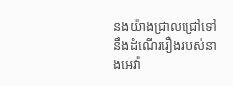នងយ៉ាងជ្រាលជ្រៅទៅនឹងដំណើររឿងរបស់នាងអេវ៉ា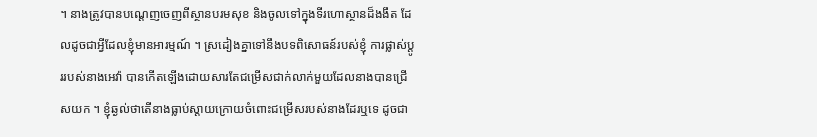។ នាងត្រូវបានបណ្តេញចេញពីស្ថានបរមសុខ និងចូលទៅក្នុងទីរហោស្ថានដ៏ងងឹត ដែលដូចជាអ្វីដែលខ្ញុំមានអារម្មណ៍ ។ ស្រដៀងគ្នាទៅនឹងបទពិសោធន៍របស់ខ្ញុំ ការផ្លាស់ប្តូររបស់នាងអេវ៉ា បានកើតឡើងដោយសារតែជម្រើសជាក់លាក់មួយដែលនាងបានជ្រើសយក ។ ខ្ញុំឆ្ងល់ថាតើនាងធ្លាប់ស្តាយក្រោយចំពោះជម្រើសរបស់នាងដែរឬទេ ដូចជា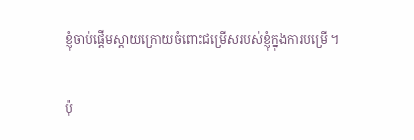ខ្ញុំចាប់ផ្តើមស្តាយក្រោយចំពោះជម្រើសរបស់ខ្ញុំក្នុងការបម្រើ ។

ប៉ុ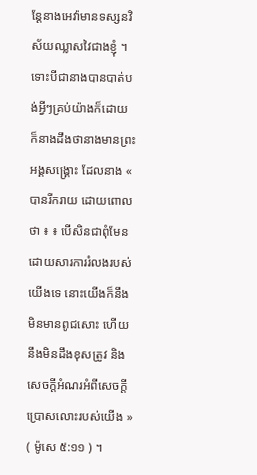ន្តែនាងអេវ៉ាមានទស្សនវិស័យឈ្លាសវៃជាងខ្ញុំ ។ ទោះបីជានាងបានបាត់បង់អ្វីៗគ្រប់យ៉ាងក៏ដោយ ក៏នាងដឹងថានាងមានព្រះអង្គសង្រ្គោះ ដែលនាង « បានរីករាយ ដោយពោលថា ៖ ៖ បើសិនជាពុំមែនដោយសារការរំលងរបស់យើងទេ នោះយើងក៏នឹងមិនមានពូជសោះ ហើយនឹងមិនដឹងខុសត្រូវ និងសេចក្ដីអំណរអំពីសេចក្ដីប្រោសលោះរបស់យើង » ( ម៉ូសេ ៥:១១ ) ។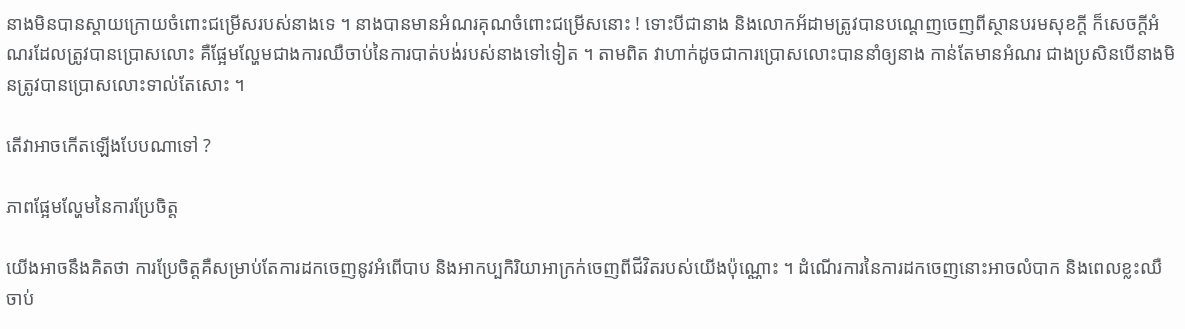នាងមិនបានស្តាយក្រោយចំពោះជម្រើសរបស់នាងទេ ។ នាងបានមានអំណរគុណចំពោះជម្រើសនោះ ! ទោះបីជានាង និងលោកអ័ដាមត្រូវបានបណ្តេញចេញពីស្ថានបរមសុខក្តី ក៏សេចក្តីអំណរដែលត្រូវបានប្រោសលោះ គឺផ្អែមល្ហែមជាងការឈឺចាប់នៃការបាត់បង់របស់នាងទៅទៀត ។ តាមពិត វាហាក់ដូចជាការប្រោសលោះបាននាំឲ្យនាង កាន់តែមានអំណរ ជាងប្រសិនបើនាងមិនត្រូវបានប្រោសលោះទាល់តែសោះ ។

តើវាអាចកើតឡើងបែបណាទៅ ?

ភាពផ្អែមល្ហែមនៃការប្រែចិត្ត

យើងអាចនឹងគិតថា ការប្រែចិត្តគឺសម្រាប់តែការដកចេញនូវអំពើបាប និងអាកប្បកិរិយាអាក្រក់ចេញពីជីវិតរបស់យើងប៉ុណ្ណោះ ។ ដំណើរការនៃការដកចេញនោះអាចលំបាក និងពេលខ្លះឈឺចាប់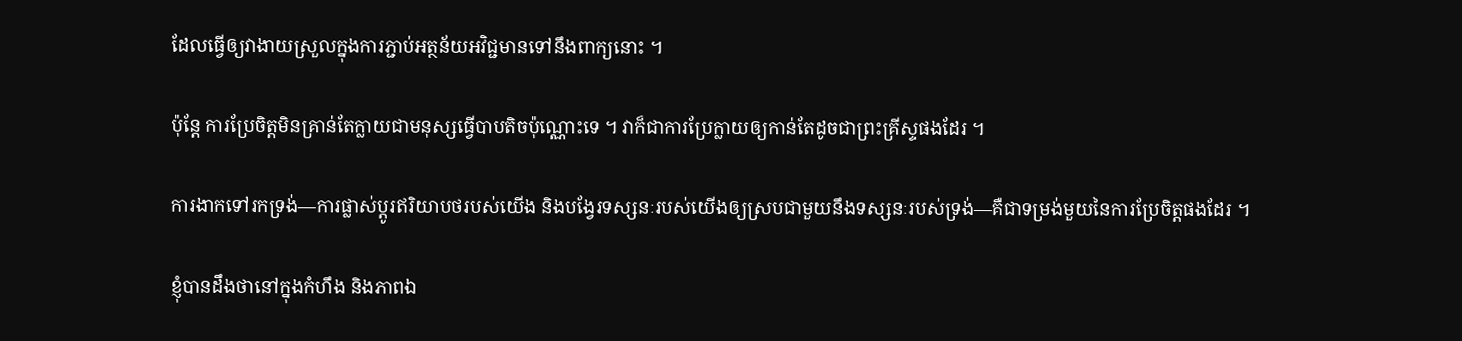ដែលធ្វើឲ្យវាងាយស្រួលក្នុងការភ្ជាប់អត្ថន័យអវិជ្ជមានទៅនឹងពាក្យនោះ ។

ប៉ុន្តែ ការប្រែចិត្តមិនគ្រាន់តែក្លាយជាមនុស្សធ្វើបាបតិចប៉ុណ្ណោះទេ ។ វាក៏ជាការប្រែក្លាយឲ្យកាន់តែដូចជាព្រះគ្រីស្ទផងដែរ ។

ការងាកទៅរកទ្រង់—ការផ្លាស់ប្តូរឥរិយាបថរបស់យើង និងបង្វែរទស្សនៈរបស់យើងឲ្យស្របជាមួយនឹងទស្សនៈរបស់ទ្រង់—គឺជាទម្រង់មួយនៃការប្រែចិត្តផងដែរ ។

ខ្ញុំបានដឹងថានៅក្នុងកំហឹង និងភាពឯ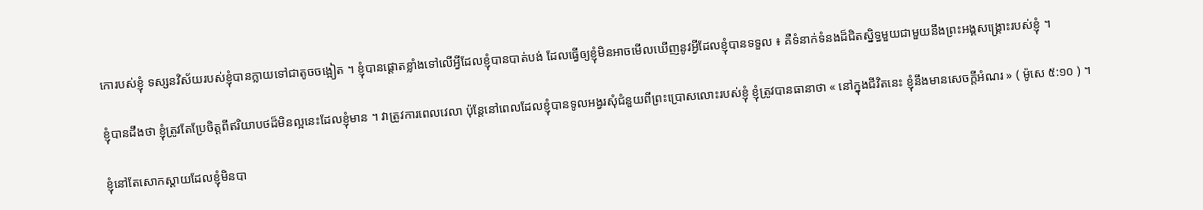កោរបស់ខ្ញុំ ទស្សនវិស័យរបស់ខ្ញុំបានក្លាយទៅជាតូចចង្អៀត ។ ខ្ញុំបានផ្ដោតខ្លាំងទៅលើអ្វីដែលខ្ញុំបានបាត់បង់ ដែលធ្វើឲ្យខ្ញុំមិនអាចមើលឃើញនូវអ្វីដែលខ្ញុំបានទទួល ៖ គឺទំនាក់ទំនងដ៏ជិតស្និទ្ធមួយជាមួយនឹងព្រះអង្គសង្គ្រោះរបស់ខ្ញុំ ។

ខ្ញុំបានដឹងថា ខ្ញុំត្រូវតែប្រែចិត្តពីឥរិយាបថដ៏មិនល្អនេះដែលខ្ញុំមាន ។ វាត្រូវការពេលវេលា ប៉ុន្តែនៅពេលដែលខ្ញុំបានទូលអង្វរសុំជំនួយពីព្រះប្រោសលោះរបស់ខ្ញុំ ខ្ញុំត្រូវបានធានាថា « នៅក្នុងជីវិតនេះ ខ្ញុំនឹងមានសេចក្ដីអំណរ » ( ម៉ូសេ ៥:១០ ) ។

ខ្ញុំនៅតែសោកស្ដាយដែលខ្ញុំមិនបា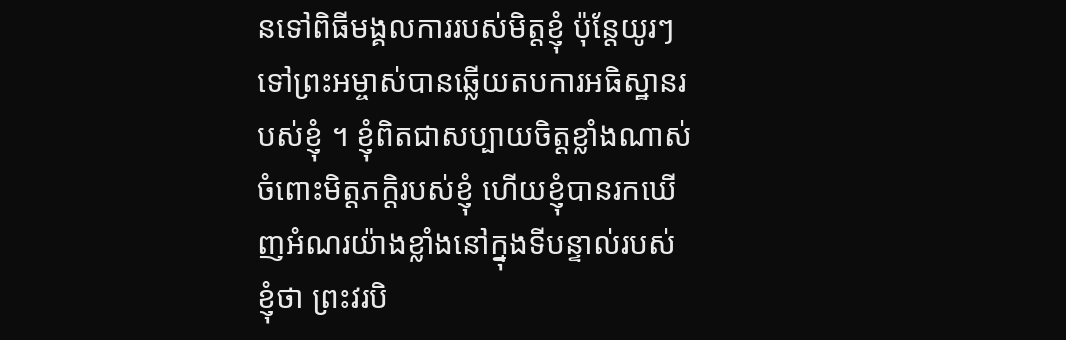នទៅពិធីមង្គលការរបស់មិត្តខ្ញុំ ប៉ុន្តែយូរៗទៅព្រះអម្ចាស់បានឆ្លើយតបការអធិស្ឋានរបស់ខ្ញុំ ។ ខ្ញុំពិតជាសប្បាយចិត្តខ្លាំងណាស់ចំពោះមិត្តភក្តិរបស់ខ្ញុំ ហើយខ្ញុំបានរកឃើញអំណរយ៉ាងខ្លាំងនៅក្នុងទីបន្ទាល់របស់ខ្ញុំថា ព្រះវរបិ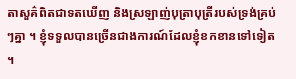តាសួគ៌ពិតជាទតឃើញ និងស្រឡាញ់បុត្រាបុត្រីរបស់ទ្រង់គ្រប់ៗគ្នា ។ ខ្ញុំទទួលបានច្រើនជាងការណ៍ដែលខ្ញុំខកខានទៅទៀត ។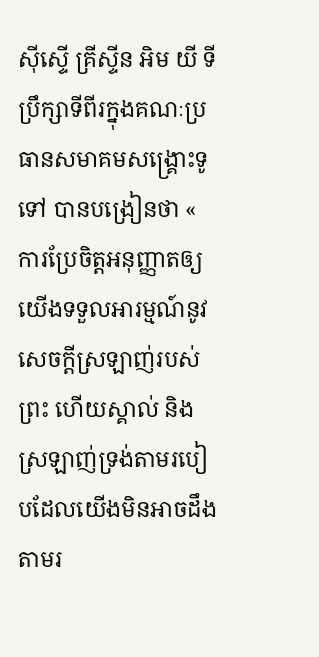ស៊ីស្ទើ គ្រីស្ទីន អិម យី ទីប្រឹក្សាទីពីរក្នុងគណៈប្រធានសមាគមសង្គ្រោះទូទៅ បានបង្រៀនថា « ការប្រែចិត្តអនុញ្ញាតឲ្យយើងទទួលអារម្មណ៍នូវសេចក្តីស្រឡាញ់របស់ព្រះ ហើយស្គាល់ និងស្រឡាញ់ទ្រង់តាមរបៀបដែលយើងមិនអាចដឹងតាមរ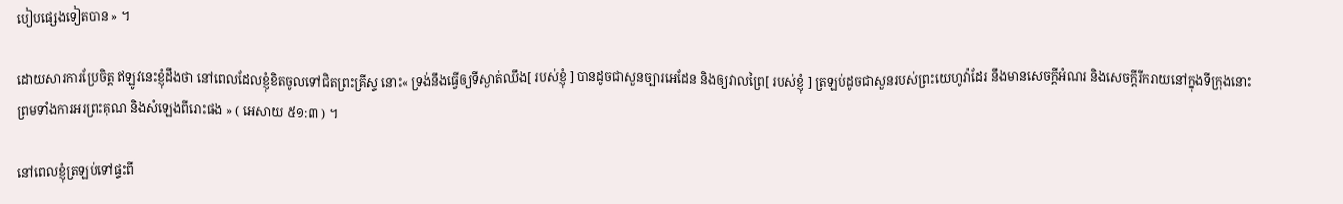បៀបផ្សេងទៀតបាន » ។

ដោយសារការប្រែចិត្ត ឥឡូវនេះខ្ញុំដឹងថា នៅពេលដែលខ្ញុំខិតចូលទៅជិតព្រះគ្រីស្ទ នោះ« ទ្រង់នឹងធ្វើឲ្យទីស្ងាត់ឈឹង[ របស់ខ្ញុំ ] បានដូចជាសួនច្បារអេដែន និងឲ្យវាលព្រៃ[ របស់ខ្ញុំ ] ត្រឡប់ដូចជាសួនរបស់ព្រះយេហូវ៉ាដែរ នឹងមានសេចក្តីអំណរ និងសេចក្តីរីករាយនៅក្នុងទីក្រុងនោះ ព្រមទាំងការអរព្រះគុណ និងសំឡេងពីរោះផង » ( អេសាយ ៥១:៣ ) ។

នៅពេលខ្ញុំត្រឡប់ទៅផ្ទះពី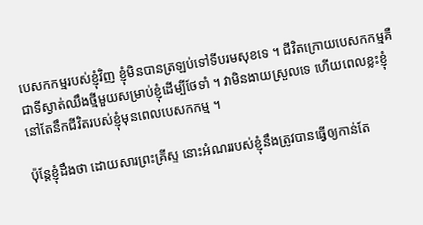បេសកកម្មរបស់ខ្ញុំវិញ ខ្ញុំមិនបានត្រឡប់ទៅទីបរមសុខទេ ។ ជីវិតក្រោយបេសកកម្មគឺជាទីស្ងាត់ឈឹងថ្មីមួយសម្រាប់ខ្ញុំដើម្បីថែទាំ ។ វាមិនងាយស្រួលទេ ហើយពេលខ្លះខ្ញុំនៅតែនឹកជីវិតរបស់ខ្ញុំមុនពេលបេសកកម្ម ។

ប៉ុន្តែខ្ញុំដឹងថា ដោយសារព្រះគ្រីស្ទ នោះអំណររបស់ខ្ញុំនឹងត្រូវបានធ្វើឲ្យកាន់តែ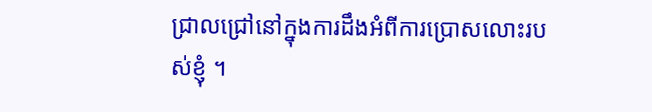ជ្រាលជ្រៅនៅក្នុងការដឹងអំពីការប្រោសលោះរបស់ខ្ញុំ ។